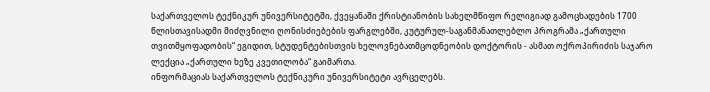საქართველოს ტექნიკურ უნივერსიტეტში, ქვეყანაში ქრისტიანობის სახელმწიფო რელიგიად გამოცხადების 1700 წლისთავისადმი მიძღვნილი ღონისძიებების ფარგლებში, კუტურულ-საგანმანათლებლო პროგრამა „ქართული თვითმყოფადობის“ ეგიდით, სტუდენტებისთვის ხელოვნებათმცოდნეობის დოქტორის - ასმათ ოქროპირიძის საჯარო ლექცია „ქართული ხეზე კვეთილობა“ გაიმართა.
ინფორმაციას საქართველოს ტექნიკური უნივერსიტეტი ავრცელებს.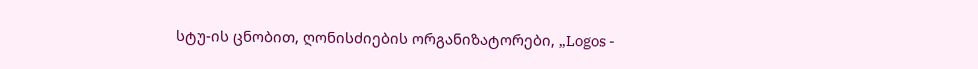სტუ-ის ცნობით, ღონისძიების ორგანიზატორები, „Logos -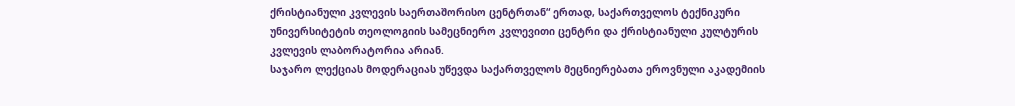ქრისტიანული კვლევის საერთაშორისო ცენტრთან“ ერთად, საქართველოს ტექნიკური უნივერსიტეტის თეოლოგიის სამეცნიერო კვლევითი ცენტრი და ქრისტიანული კულტურის კვლევის ლაბორატორია არიან.
საჯარო ლექციას მოდერაციას უწევდა საქართველოს მეცნიერებათა ეროვნული აკადემიის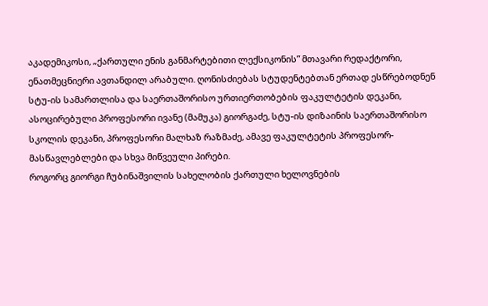აკადემიკოსი, „ქართული ენის განმარტებითი ლექსიკონის” მთავარი რედაქტორი, ენათმეცნიერი ავთანდილ არაბული. ღონისძიებას სტუდენტებთან ერთად ესწრებოდნენ სტუ-ის სამართლისა და საერთაშორისო ურთიერთობების ფაკულტეტის დეკანი, ასოცირებული პროფესორი ივანე (მამუკა) გიორგაძე, სტუ-ის დიზაინის საერთაშორისო სკოლის დეკანი, პროფესორი მალხაზ რაზმაძე, ამავე ფაკულტეტის პროფესორ-მასწავლებლები და სხვა მიწვეული პირები.
როგორც გიორგი ჩუბინაშვილის სახელობის ქართული ხელოვნების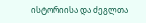ისტორიისა და ძეგლთა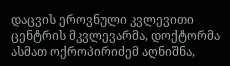დაცვის ეროვნული კვლევითი ცენტრის მკვლევარმა, დოქტორმა ასმათ ოქროპირიძემ აღნიშნა,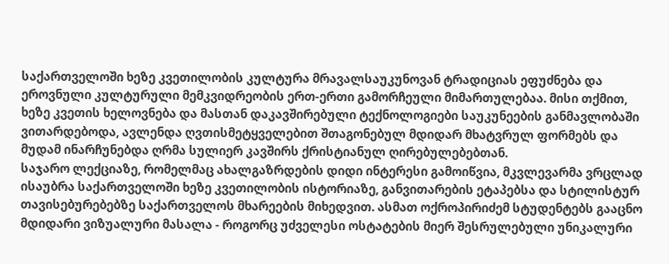საქართველოში ხეზე კვეთილობის კულტურა მრავალსაუკუნოვან ტრადიციას ეფუძნება და ეროვნული კულტურული მემკვიდრეობის ერთ-ერთი გამორჩეული მიმართულებაა. მისი თქმით, ხეზე კვეთის ხელოვნება და მასთან დაკავშირებული ტექნოლოგიები საუკუნეების განმავლობაში ვითარდებოდა, ავლენდა ღვთისმეტყველებით შთაგონებულ მდიდარ მხატვრულ ფორმებს და მუდამ ინარჩუნებდა ღრმა სულიერ კავშირს ქრისტიანულ ღირებულებებთან.
საჯარო ლექციაზე, რომელმაც ახალგაზრდების დიდი ინტერესი გამოიწვია, მკვლევარმა ვრცლად ისაუბრა საქართველოში ხეზე კვეთილობის ისტორიაზე, განვითარების ეტაპებსა და სტილისტურ თავისებურებებზე საქართველოს მხარეების მიხედვით. ასმათ ოქროპირიძემ სტუდენტებს გააცნო მდიდარი ვიზუალური მასალა - როგორც უძველესი ოსტატების მიერ შესრულებული უნიკალური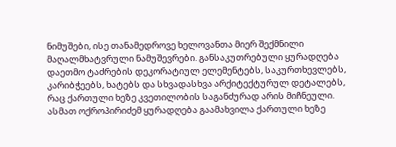ნიმუშები, ისე თანამედროვე ხელოვანთა მიერ შექმნილი მაღალმხატვრული ნამუშევრები. განსაკუთრებული ყურადღება დაეთმო ტაძრების დეკორატიულ ელემენტებს, საკურთხევლებს, კარიბჭეებს, ხატებს და სხვადასხვა არქიტექტურულ დეტალებს, რაც ქართული ხეზე კვეთილობის საგანძურად არის მიჩნეული.
ასმათ ოქროპირიძემ ყურადღება გაამახვილა ქართული ხეზე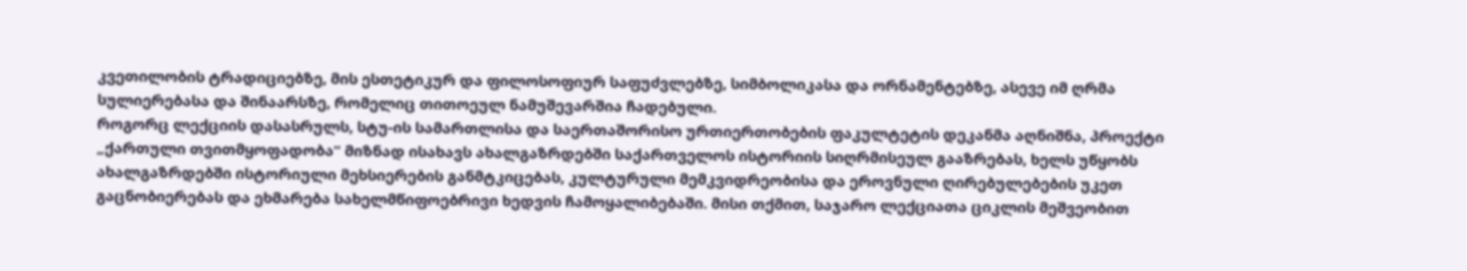კვეთილობის ტრადიციებზე, მის ესთეტიკურ და ფილოსოფიურ საფუძვლებზე, სიმბოლიკასა და ორნამენტებზე, ასევე იმ ღრმა სულიერებასა და შინაარსზე, რომელიც თითოეულ ნამუშევარშია ჩადებული.
როგორც ლექციის დასასრულს, სტუ-ის სამართლისა და საერთაშორისო ურთიერთობების ფაკულტეტის დეკანმა აღნიშნა, პროექტი „ქართული თვითმყოფადობა“ მიზნად ისახავს ახალგაზრდებში საქართველოს ისტორიის სიღრმისეულ გააზრებას, ხელს უწყობს ახალგაზრდებში ისტორიული მეხსიერების განმტკიცებას, კულტურული მემკვიდრეობისა და ეროვნული ღირებულებების უკეთ გაცნობიერებას და ეხმარება სახელმწიფოებრივი ხედვის ჩამოყალიბებაში. მისი თქმით, საჯარო ლექციათა ციკლის მეშვეობით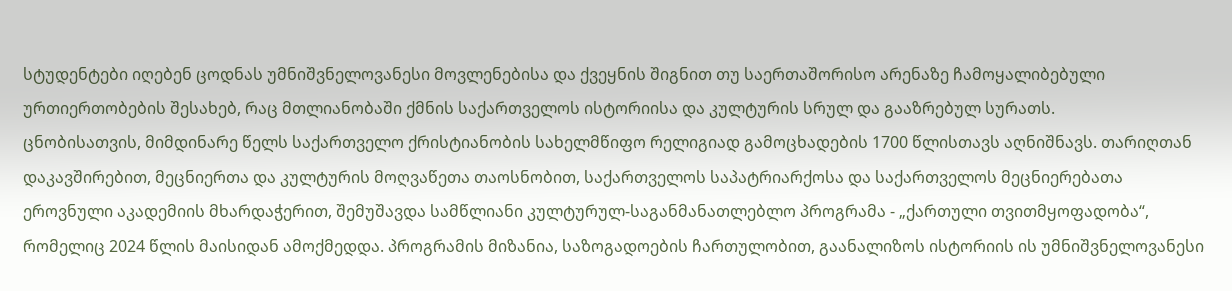სტუდენტები იღებენ ცოდნას უმნიშვნელოვანესი მოვლენებისა და ქვეყნის შიგნით თუ საერთაშორისო არენაზე ჩამოყალიბებული ურთიერთობების შესახებ, რაც მთლიანობაში ქმნის საქართველოს ისტორიისა და კულტურის სრულ და გააზრებულ სურათს.
ცნობისათვის, მიმდინარე წელს საქართველო ქრისტიანობის სახელმწიფო რელიგიად გამოცხადების 1700 წლისთავს აღნიშნავს. თარიღთან დაკავშირებით, მეცნიერთა და კულტურის მოღვაწეთა თაოსნობით, საქართველოს საპატრიარქოსა და საქართველოს მეცნიერებათა ეროვნული აკადემიის მხარდაჭერით, შემუშავდა სამწლიანი კულტურულ-საგანმანათლებლო პროგრამა - „ქართული თვითმყოფადობა“, რომელიც 2024 წლის მაისიდან ამოქმედდა. პროგრამის მიზანია, საზოგადოების ჩართულობით, გაანალიზოს ისტორიის ის უმნიშვნელოვანესი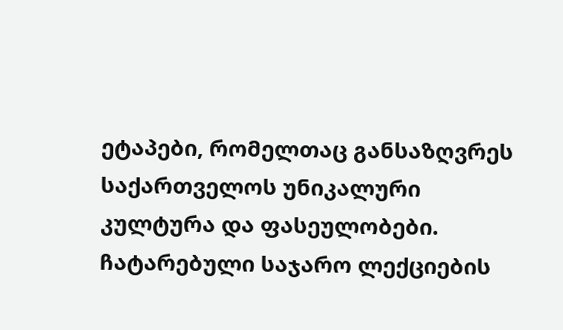ეტაპები, რომელთაც განსაზღვრეს საქართველოს უნიკალური კულტურა და ფასეულობები. ჩატარებული საჯარო ლექციების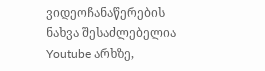ვიდეოჩანაწერების ნახვა შესაძლებელია Youtube არხზე,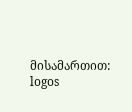მისამართით: logos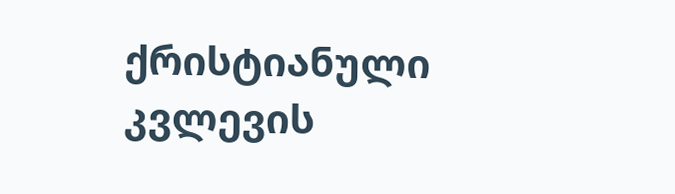ქრისტიანული კვლევის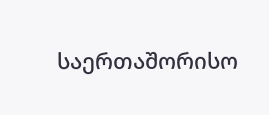საერთაშორისო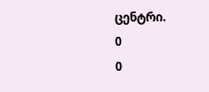ცენტრი.
0
0